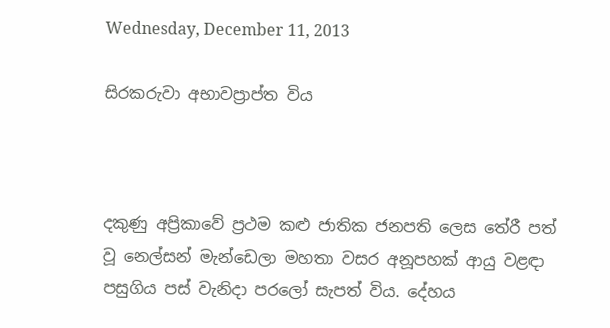Wednesday, December 11, 2013

සිරකරුවා අභාවප්‍රාප්ත විය



දකුණු අප්‍රිකාවේ ප්‍රථම කළු ජාතික ජනපති ලෙස තේරී පත් වූ නෙල්සන් මැන්ඩෙලා මහතා වසර අනූපහක් ආයු වළඳා පසුගිය පස් වැනිදා පරලෝ සැපත් විය. දේහය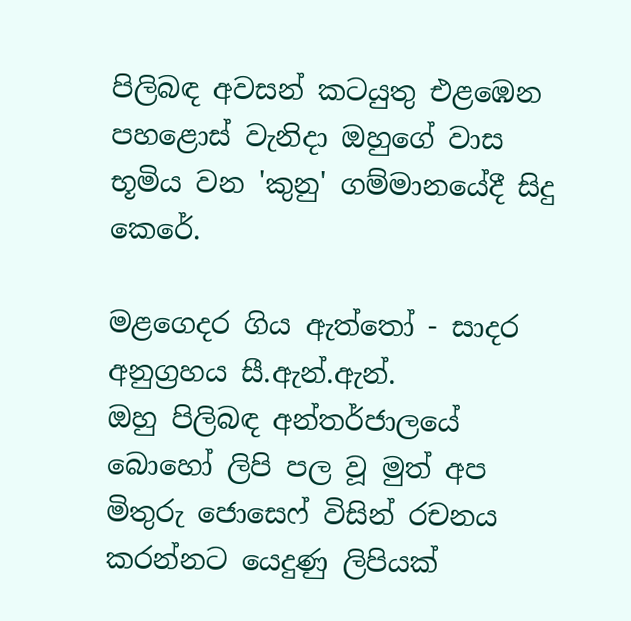පිලිබඳ අවසන් කටයුතු එළඹෙන පහළොස් වැනිදා ඔහුගේ වාස භූමිය වන 'කුනු' ගම්මානයේදී සිදු කෙරේ.

මළගෙදර ගිය ඇත්තෝ - සාදර අනුග්‍රහය සී.ඇන්.ඇන්.
ඔහු පිලිබඳ අන්තර්ජාලයේ බොහෝ ලිපි පල වූ මුත් අප මිතුරු ජොසෙෆ් විසින් රචනය කරන්නට යෙදුණු ලිපියක්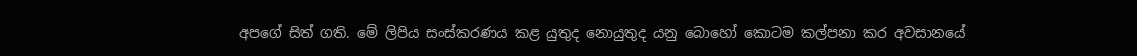අපගේ සිත් ගති. මේ ලිපිය සංස්කරණය කළ යුතුද නොයුතුද යනු බොහෝ කොටම කල්පනා කර අවසානයේ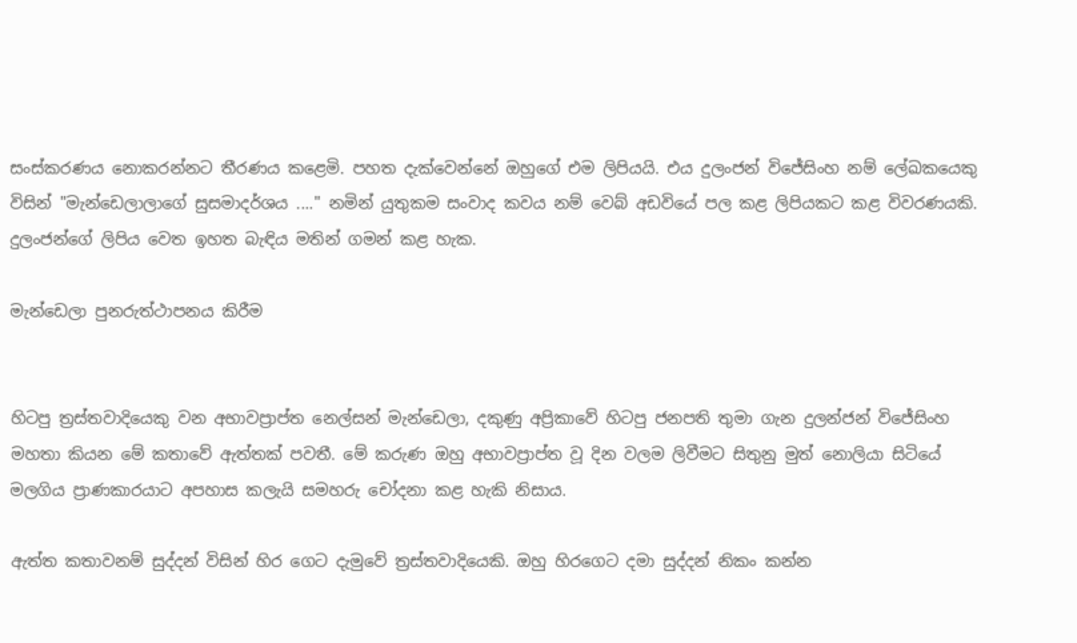සංස්කරණය නොකරන්නට තීරණය කළෙමි. පහත දැක්වෙන්නේ ඔහුගේ එම ලිපියයි. එය දුලංජන් විජේසිංහ නම් ලේඛකයෙකු විසින් "මැන්ඩෙලාලාගේ සුසමාදර්ශය ...." නමින් යුතුකම සංවාද කවය නම් වෙබ් අඩවියේ පල කළ ලිපියකට කළ විවරණයකි. දුලංජන්ගේ ලිපිය වෙත ඉහත බැඳිය මතින් ගමන් කළ හැක.

මැන්ඩෙලා පුනරුත්ථාපනය කිරීම


හිටපු ත්‍රස්තවාදියෙකු වන අභාවප්‍රාප්ත නෙල්සන් මැන්ඩෙලා, දකුණු අප්‍රිකාවේ හිටපු ජනපති තුමා ගැන දුලන්ජන් විජේසිංහ මහතා කියන මේ කතාවේ ඇත්තක් පවතී. මේ කරුණ ඔහු අභාවප්‍රාප්ත වූ දින වලම ලිවීමට සිතුනු මුත් නොලියා සිටියේ මලගිය ප්‍රාණකාරයාට අපහාස කලැයි සමහරු චෝදනා කළ හැකි නිසාය.

ඇත්ත කතාවනම් සුද්දන් විසින් හිර ගෙට දැමුවේ ත්‍රස්තවාදියෙකි. ඔහු හිරගෙට දමා සුද්දන් නිකං කන්න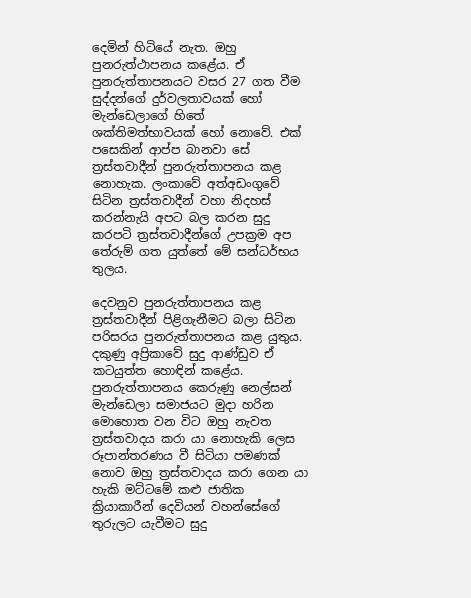දෙමින් හිටියේ නැත. ඔහු පුනරුත්ථාපනය කළේය. ඒ පුනරුත්තාපනයට වසර 27 ගත වීම සුද්දන්ගේ දුර්වලතාවයක් හෝ මැන්ඩෙලාගේ හිතේ ශක්තිමත්භාවයක් හෝ නොවේ. එක් පසෙකින් ආප්ප බානවා සේ ත්‍රස්තවාදීන් පුනරුත්තාපනය කළ නොහැක. ලංකාවේ අත්අඩංගුවේ සිටින ත්‍රස්තවාදීන් වහා නිදහස් කරන්නැයි අපට බල කරන සුදු කරපටි ත්‍රස්තවාදීන්ගේ උපක්‍රම අප තේරුම් ගත යුත්තේ මේ සන්ධර්භය තුලය.

දෙවනුව පුනරුත්තාපනය කළ ත්‍රස්තවාදීන් පිළිගැනීමට බලා සිටින පරිසරය පුනරුත්තාපනය කළ යුතුය. දකුණු අප්‍රිකාවේ සුදු ආණ්ඩුව ඒ කටයුත්ත හොඳින් කළේය. පුනරුත්තාපනය කෙරුණු නෙල්සන් මැන්ඩෙලා සමාජයට මුදා හරින මොහොත වන විට ඔහු නැවත ත්‍රස්තවාදය කරා යා නොහැකි ලෙස රූපාන්තරණය වී සිටියා පමණක් නොව ඔහු ත්‍රස්තවාදය කරා ගෙන යා හැකි මට්ටමේ කළු ජාතික ක්‍රියාකාරීන් දෙවියන් වහන්සේගේ තුරුලට යැවීමට සුදු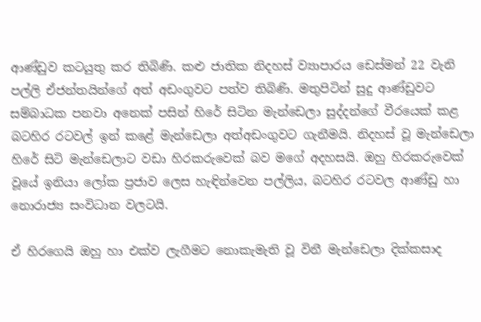ආණ්ඩුව කටයුතු කර තිබිණි. කළු ජාතික නිදහස් ව්‍යාපාරය ඩෙස්මන් 22 වැනි පල්ලි ඒජන්තයින්ගේ අත් අඩංගුවට පත්ව තිබිණි. මතුපිටින් සුදු ආණ්ඩුවට සම්බාධක පනවා අනෙක් පසින් හිරේ සිටින මැන්ඩෙලා සුද්දන්ගේ වීරයෙක් කළ බටහිර රටවල් ඉන් කළේ මැන්ඩෙලා අත්අඩංගුවට ගැනීමයි. නිදහස් වූ මැන්ඩෙලා හිරේ සිටි මැන්ඩෙලාට වඩා හිරකරුවෙක් බව මගේ අදහසයි. ඔහු හිරකරුවෙක් වූයේ ඉනියා ලෝක ප්‍රජාව ලෙස හැඳින්වෙන පල්ලිය, බටහිර රටවල ආණ්ඩු හා නොරාජ්‍ය සංවිධාන වලටයි.

ඒ හිරගෙයි ඔහු හා එක්ව ලැගීමට නොකැමැති වූ විනී මැන්ඩෙලා දික්කසාද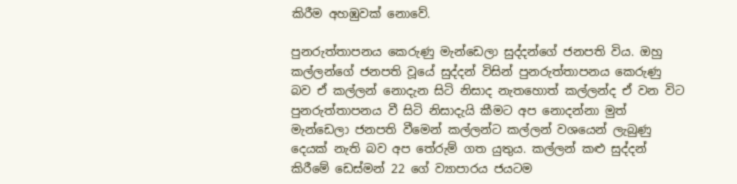කිරීම අහඹුවක් නොවේ.

පුනරුත්තාපනය කෙරුණු මැන්ඩෙලා සුද්දන්ගේ ජනපති විය. ඔහු කල්ලන්ගේ ජනපති වූයේ සුද්දන් විසින් පුනරුත්තාපනය කෙරුණු බව ඒ කල්ලන් නොදැන සිටි නිසාද නැතහොත් කල්ලන්ද ඒ වන විට පුනරුත්තාපනය වී සිටි නිසාදැයි කීමට අප නොදන්නා මුත් මැන්ඩෙලා ජනපති වීමෙන් කල්ලන්ට කල්ලන් වශයෙන් ලැබුණු දෙයක් නැති බව අප තේරුම් ගත යුතුය. කල්ලන් කළු සුද්දන් කිරීමේ ඩෙස්මන් 22 ගේ ව්‍යාපාරය ජයටම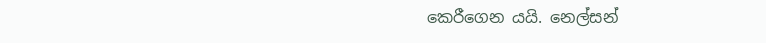කෙරීගෙන යයි. නෙල්සන්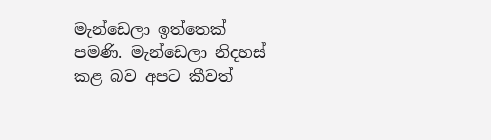මැන්ඩෙලා ඉත්තෙක් පමණි. මැන්ඩෙලා නිදහස් කළ බව අපට කීවත්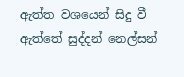ඇත්ත වශයෙන් සිදු වී ඇත්තේ සුද්දන් නෙල්සන්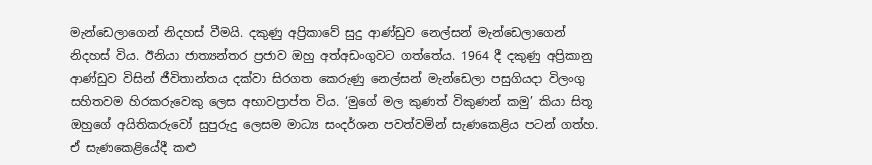මැන්ඩෙලාගෙන් නිදහස් වීමයි. දකුණු අප්‍රිකාවේ සුදු ආණ්ඩුව නෙල්සන් මැන්ඩෙලාගෙන් නිදහස් විය. ඊනියා ජාත්‍යන්තර ප්‍රජාව ඔහු අත්අඩංගුවට ගත්තේය. 1964 දී දකුණු අප්‍රිකානු ආණ්ඩුව විසින් ජීවිතාන්තය දක්වා සිරගත කෙරුණු නෙල්සන් මැන්ඩෙලා පසුගියදා විලංගු සහිතවම හිරකරුවෙකු ලෙස අභාවප්‍රාප්ත විය. ‘මුගේ මල කුණත් විකුණන් කමු’ කියා සිතූ ඔහුගේ අයිතිකරුවෝ සුපුරුදු ලෙසම මාධ්‍ය සංදර්ශන පවත්වමින් සැණකෙළිය පටන් ගත්හ. ඒ සැණකෙළියේදී කළු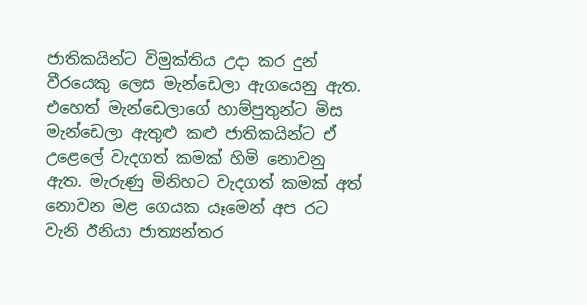ජාතිකයින්ට විමුක්තිය උදා කර දුන් වීරයෙකු ලෙස මැන්ඩෙලා ඇගයෙනු ඇත. එහෙත් මැන්ඩෙලාගේ හාම්පුතුන්ට මිස මැන්ඩෙලා ඇතුළු කළු ජාතිකයින්ට ඒ උළෙලේ වැදගත් කමක් හිමි නොවනු ඇත. මැරුණු මිනිහට වැදගත් කමක් අත් නොවන මළ ගෙයක යෑමෙන් අප රට වැනි ඊනියා ජාත්‍යන්තර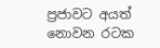ප්‍රජාවට අයත් නොවන රටක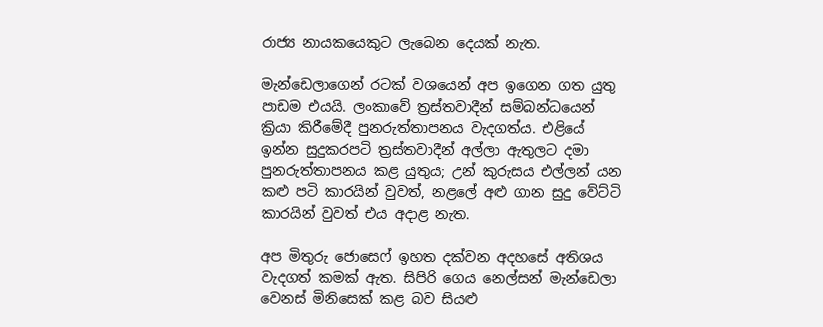රාජ්‍ය නායකයෙකුට ලැබෙන දෙයක් නැත.

මැන්ඩෙලාගෙන් රටක් වශයෙන් අප ඉගෙන ගත යුතු පාඩම එයයි. ලංකාවේ ත්‍රස්තවාදීන් සම්බන්ධයෙන් ක්‍රියා කිරීමේදී පුනරුත්තාපනය වැදගත්ය. එළියේ ඉන්න සුදුකරපටි ත්‍රස්තවාදීන් අල්ලා ඇතුලට දමා පුනරුත්තාපනය කළ යුතුය; උන් කුරුසය එල්ලන් යන කළු පටි කාරයින් වුවත්, නළලේ අළු ගාන සුදු වේට්ටි කාරයින් වුවත් එය අදාළ නැත.

අප මිතුරු ජොසෙෆ් ඉහත දක්වන අදහසේ අතිශය වැදගත් කමක් ඇත. සිපිරි ගෙය නෙල්සන් මැන්ඩෙලා වෙනස් මිනිසෙක් කළ බව සියළු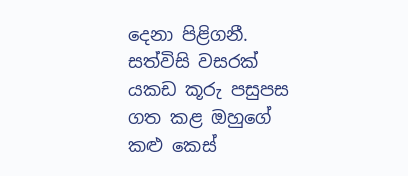දෙනා පිළිගනී. සත්විසි වසරක් යකඩ කූරු පසුපස ගත කළ ඔහුගේ කළු කෙස්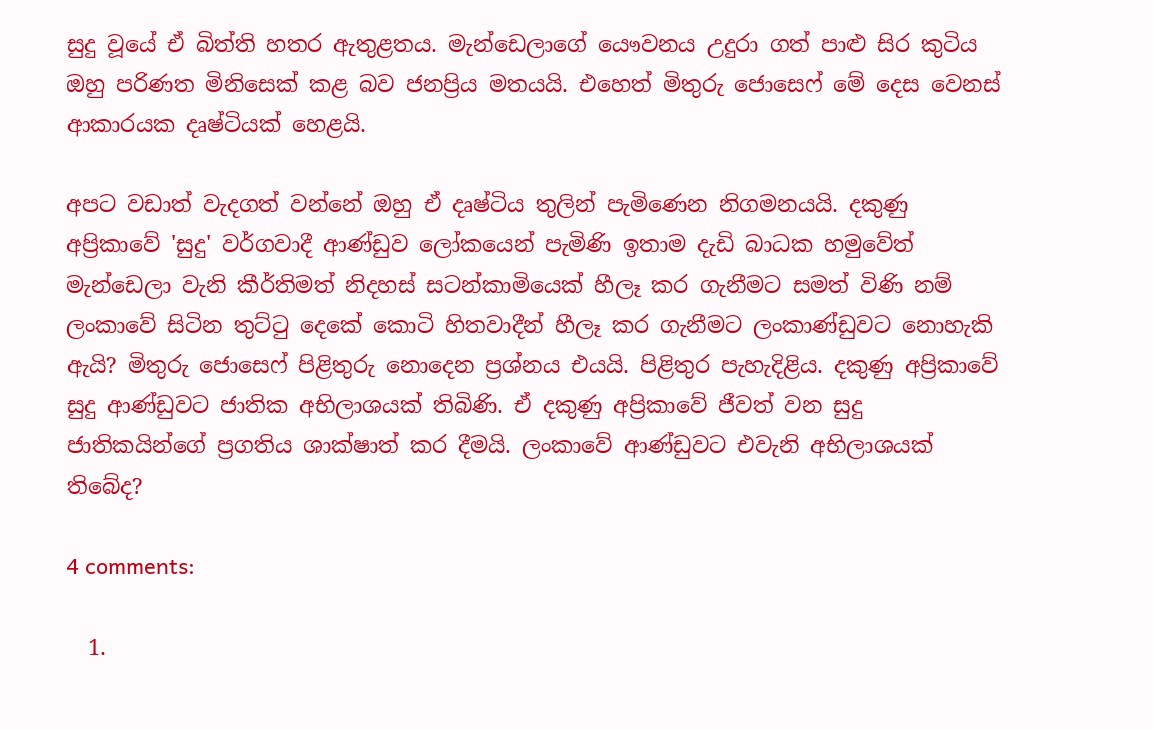සුදු වූයේ ඒ බිත්ති හතර ඇතුළතය. මැන්ඩෙලාගේ යෞවනය උදුරා ගත් පාළු සිර කුටිය ඔහු පරිණත මිනිසෙක් කළ බව ජනප්‍රිය මතයයි. එහෙත් මිතුරු ජොසෙෆ් මේ දෙස වෙනස් ආකාරයක දෘෂ්ටියක් හෙළයි.

අපට වඩාත් වැදගත් වන්නේ ඔහු ඒ දෘෂ්ටිය තුලින් පැමිණෙන නිගමනයයි. දකුණු අප්‍රිකාවේ 'සුදු' වර්ගවාදී ආණ්ඩුව ලෝකයෙන් පැමිණි ඉතාම දැඩි බාධක හමුවේත් මැන්ඩෙලා වැනි කීර්තිමත් නිදහස් සටන්කාමියෙක් හීලෑ කර ගැනීමට සමත් විණි නම් ලංකාවේ සිටින තුට්ටු දෙකේ කොටි හිතවාදීන් හීලෑ කර ගැනීමට ලංකාණ්ඩුවට නොහැකි ඇයි? මිතුරු ජොසෙෆ් පිළිතුරු නොදෙන ප්‍රශ්නය එයයි. පිළිතුර පැහැදිළිය. දකුණු අප්‍රිකාවේ සුදු ආණ්ඩුවට ජාතික අභිලාශයක් තිබිණි. ඒ දකුණු අප්‍රිකාවේ ජීවත් වන සුදු ජාතිකයින්ගේ ප්‍රගතිය ශාක්ෂාත් කර දීමයි. ලංකාවේ ආණ්ඩුවට එවැනි අභිලාශයක් තිබේද?

4 comments:

  1.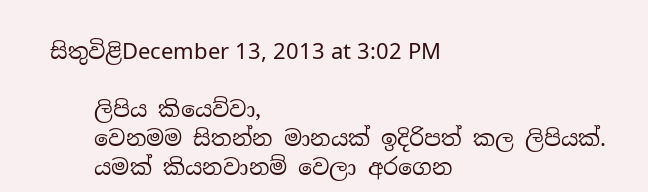සිතුවිළිDecember 13, 2013 at 3:02 PM

    ලිපිය කියෙව්වා,
    වෙනමම සිතන්න මානයක් ඉදිරිපත් කල ලිපියක්.
    යමක් කියනවානම් වෙලා අරගෙන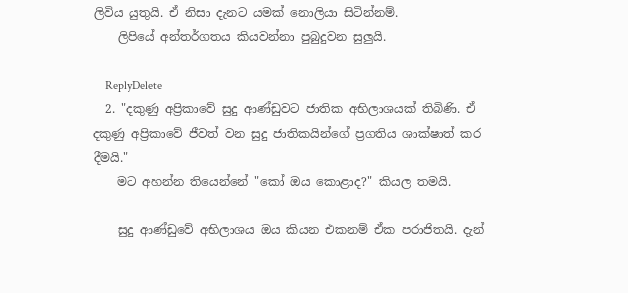ලිවිය යුතුයි. ඒ නිසා දැනට යමක් නොලියා සිටින්නම්.
    ලිපියේ අන්තර්ගතය කියවන්නා පුබුදුවන සුලුයි.

    ReplyDelete
  2. "දකුණු අප්‍රිකාවේ සුදු ආණ්ඩුවට ජාතික අභිලාශයක් තිබිණි. ඒ දකුණු අප්‍රිකාවේ ජීවත් වන සුදු ජාතිකයින්ගේ ප්‍රගතිය ශාක්ෂාත් කර දීමයි."
    මට අහන්න තියෙන්නේ "කෝ ඔය කොළාද?" කියල තමයි.

    සුදු ආණ්ඩුවේ අභිලාශය ඔය කියන එකනම් ඒක පරාජිතයි. දැන්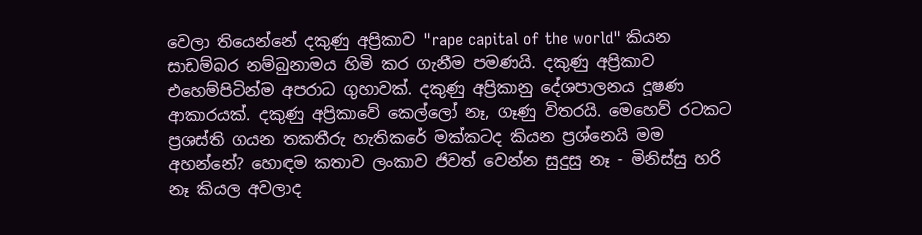වෙලා තියෙන්නේ දකුණු අප්‍රිකාව "rape capital of the world" කියන සාඩම්බර නම්බුනාමය හිමි කර ගැනීම පමණයි. දකුණු අප්‍රිකාව එහෙම්පිටින්ම අපරාධ ගුහාවක්. දකුණු අප්‍රිකානු දේශපාලනය දූෂණ ආකාරයක්. දකුණු අප්‍රිකාවේ කෙල්ලෝ නෑ, ගෑණු විතරයි. මෙහෙව් රටකට ප්‍රශස්ති ගයන තකතීරු හැතිකරේ මක්කටද කියන ප්‍රශ්නෙයි මම අහන්නේ? හොඳම කතාව ලංකාව ජිවත් වෙන්න සුදුසු නෑ - මිනිස්සු හරි නෑ කියල අවලාද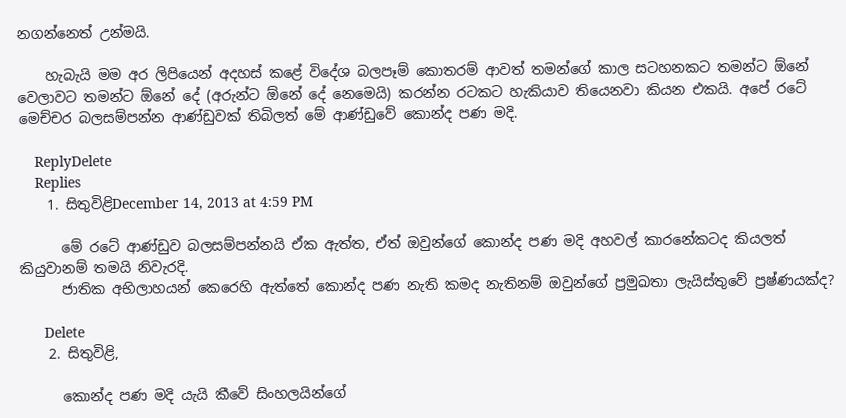නගන්නෙත් උන්මයි.

    හැබැයි මම අර ලිපියෙන් අදහස් කළේ විදේශ බලපෑම් කොතරම් ආවත් තමන්ගේ කාල සටහනකට තමන්ට ඕනේ වෙලාවට තමන්ට ඕනේ දේ (අරුන්ට ඕනේ දේ නෙමෙයි) කරන්න රටකට හැකියාව තියෙනවා කියන එකයි. අපේ රටේ මෙච්චර බලසම්පන්න ආණ්ඩුවක් තිබිලත් මේ ආණ්ඩුවේ කොන්ද පණ මදි.

    ReplyDelete
    Replies
    1. සිතුවිළිDecember 14, 2013 at 4:59 PM

      මේ රටේ ආණ්ඩුව බලසම්පන්නයි ඒක ඇත්ත, ඒත් ඔවුන්ගේ කොන්ද පණ මදි අහවල් කාරනේකටද කියලත් කියුවානම් තමයි නිවැරදි.
      ජාතික අභිලාහයන් කෙරෙහි ඇත්තේ කොන්ද පණ නැති කමද නැතිනම් ඔවුන්ගේ ප්‍රමුඛතා ලැයිස්තුවේ ප්‍රෂ්ණයක්ද?

      Delete
    2. සිතුවිළි,

      කොන්ද පණ මදි යැයි කීවේ සිංහලයින්ගේ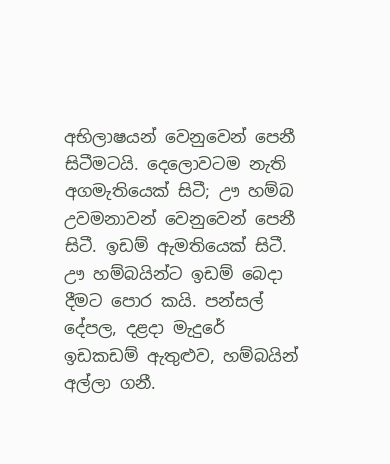අභිලාෂයන් වෙනුවෙන් පෙනී සිටීමටයි. දෙලොවටම නැති අගමැතියෙක් සිටී; ඌ හම්බ උවමනාවන් වෙනුවෙන් පෙනී සිටී. ඉඩම් ඇමතියෙක් සිටී. ඌ හම්බයින්ට ඉඩම් බෙදා දීමට පොර කයි. පන්සල් දේපල, දළදා මැදුරේ ඉඩකඩම් ඇතුළුව, හම්බයින් අල්ලා ගනී.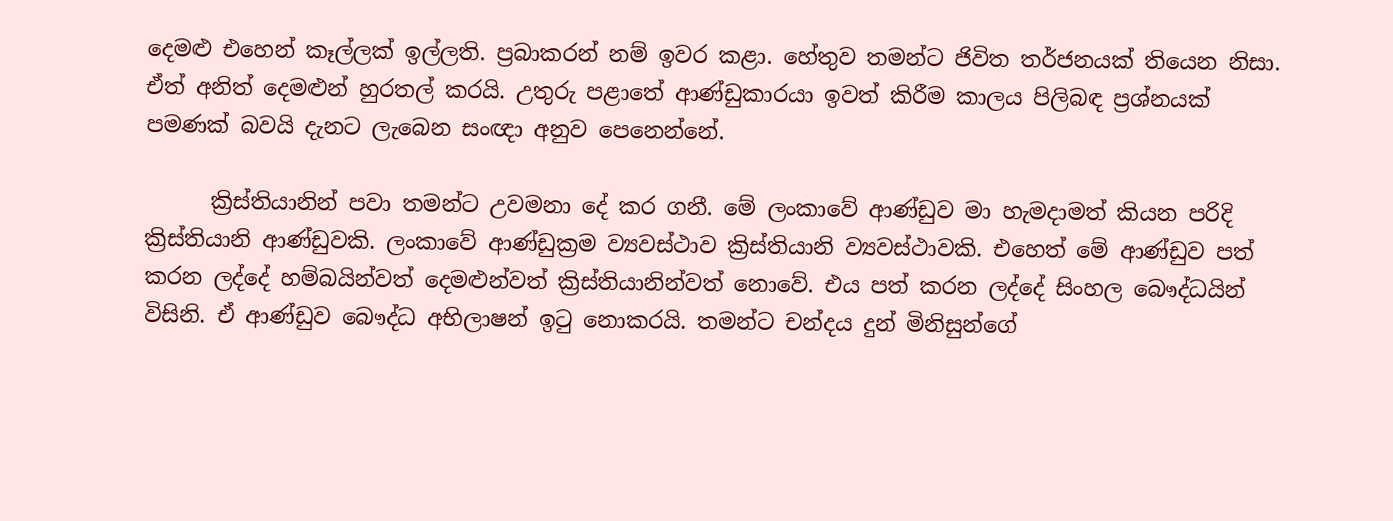දෙමළු එහෙන් කෑල්ලක් ඉල්ලති. ප්‍රබාකරන් නම් ඉවර කළා. හේතුව තමන්ට ජිවිත තර්ජනයක් තියෙන නිසා. ඒත් අනිත් දෙමළුන් හුරතල් කරයි. උතුරු පළාතේ ආණ්ඩුකාරයා ඉවත් කිරීම කාලය පිලිබඳ ප්‍රශ්නයක් පමණක් බවයි දැනට ලැබෙන සංඥා අනුව පෙනෙන්නේ.

      ක්‍රිස්තියානින් පවා තමන්ට උවමනා දේ කර ගනී. මේ ලංකාවේ ආණ්ඩුව මා හැමදාමත් කියන පරිදි ක්‍රිස්තියානි ආණ්ඩුවකි. ලංකාවේ ආණ්ඩුක්‍රම ව්‍යවස්ථාව ක්‍රිස්තියානි ව්‍යවස්ථාවකි. එහෙත් මේ ආණ්ඩුව පත් කරන ලද්දේ හම්බයින්වත් දෙමළුන්වත් ක්‍රිස්තියානින්වත් නොවේ. එය පත් කරන ලද්දේ සිංහල බෞද්ධයින් විසිනි. ඒ ආණ්ඩුව බෞද්ධ අභිලාෂන් ඉටු නොකරයි. තමන්ට චන්දය දුන් මිනිසුන්ගේ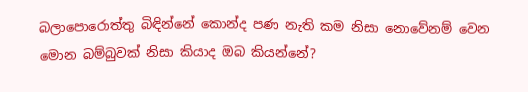බලාපොරොත්තු බිඳින්නේ කොන්ද පණ නැති කම නිසා නොවේනම් වෙන මොන බම්බුවක් නිසා කියාද ඔබ කියන්නේ?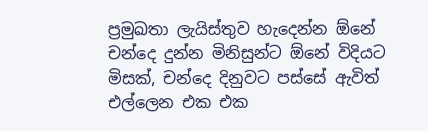ප්‍රමුඛතා ලැයිස්තුව හැදෙන්න ඕනේ චන්දෙ දුන්න මිනිසුන්ට ඕනේ විදියට මිසක්, චන්දෙ දිනුවට පස්සේ ඇවිත් එල්ලෙන එක එක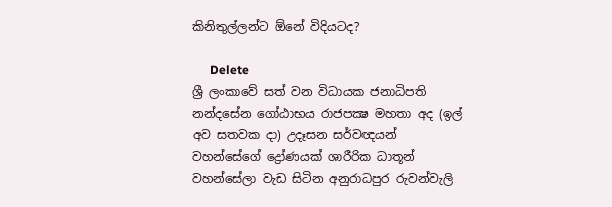කිනිතුල්ලන්ට ඕනේ විදියටද?

      Delete
ශ්‍රී ලංකාවේ සත් වන විධායක ජනාධිපති නන්දසේන ගෝඨාභය රාජපක්‍ෂ මහතා අද (ඉල් අව සතවක දා) උදෑසන සර්වඥයන් වහන්සේගේ ද්‍රෝණයක් ශාරීරික ධාතූන් වහන්සේලා වැඩ සිටින අනුරාධපුර රුවන්වැලි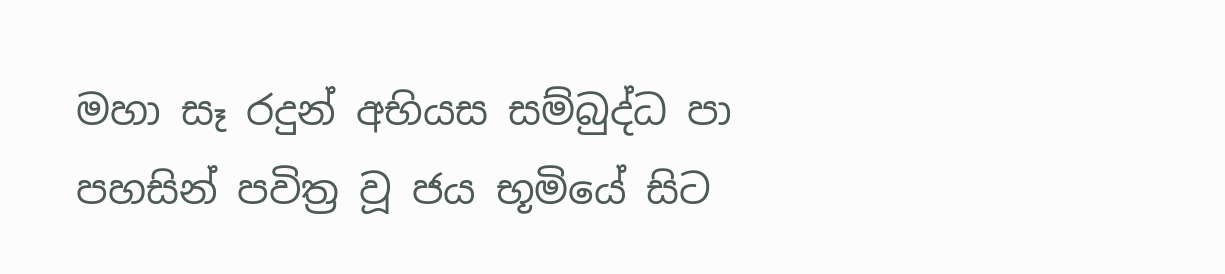මහා සෑ රදුන් අභියස සම්බුද්ධ පා පහසින් පවිත්‍ර වූ ජය භූමියේ සිට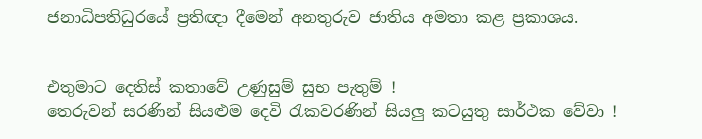ජනාධිපතිධුරයේ ප්‍රතිඥා දීමෙන් අනතුරුව ජාතිය අමතා කළ ප්‍රකාශය.


එතුමාට දෙතිස් කතාවේ උණුසුම් සුභ පැතුම් !
තෙරුවන් සරණින් සියළුම දෙවි රැකවරණින් සියලු කටයුතු සාර්ථක වේවා !